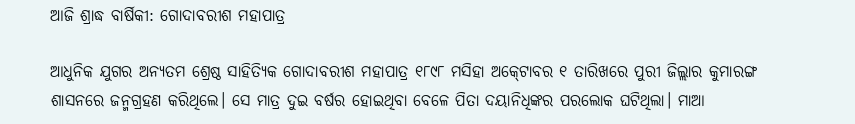ଆଜି ଶ୍ରାଦ୍ଧ ବାର୍ଷିକୀ: ଗୋଦାବରୀଶ ମହାପାତ୍ର

ଆଧୁନିକ ଯୁଗର ଅନ୍ୟତମ ଶ୍ରେଷ୍ଠ ସାହିତ୍ୟିକ ଗୋଦାବରୀଶ ମହାପାତ୍ର ୧୮୯୮ ମସିହା ଅକ୍‍ଟୋବର ୧ ତାରିଖରେ ପୁରୀ ଜିଲ୍ଲାର କୁମାରଙ୍ଗ ଶାସନରେ ଜନ୍ମଗ୍ରହଣ କରିଥିଲେ। ସେ ମାତ୍ର ଦୁଇ ବର୍ଷର ହୋଇଥିବା ବେଳେ ପିତା ଦୟାନିଧିଙ୍କର ପରଲୋକ ଘଟିଥିଲା। ମାଆ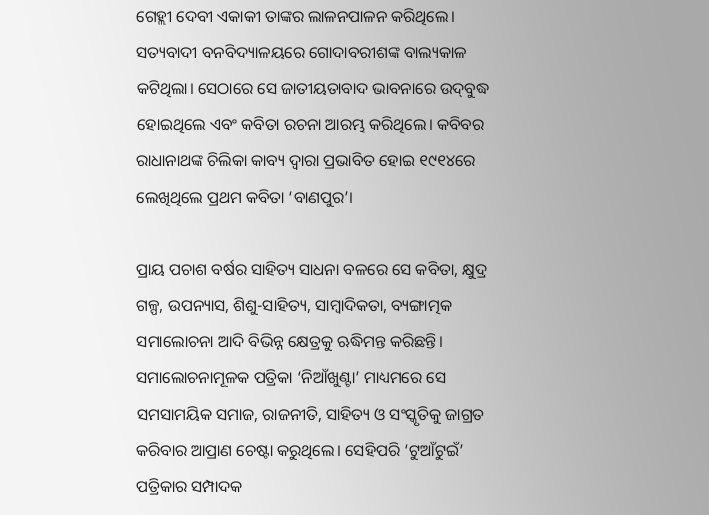ଗେହ୍ଲୀ ଦେବୀ ଏକାକୀ ତାଙ୍କର ଲାଳନପାଳନ କରିଥିଲେ। ସତ୍ୟବାଦୀ ବନବିଦ୍ୟାଳୟରେ ଗୋଦାବରୀଶଙ୍କ ବାଲ୍ୟକାଳ କଟିଥିଲା। ସେଠାରେ ସେ ଜାତୀୟତାବାଦ ଭାବନାରେ ଉଦ୍‍ବୁଦ୍ଧ ହୋଇଥିଲେ ଏବଂ କବିତା ରଚନା ଆରମ୍ଭ କରିଥିଲେ। କବିବର ରାଧାନାଥଙ୍କ ଚିଲିକା କାବ୍ୟ ଦ୍ବାରା ପ୍ରଭାବିତ ହୋଇ ୧୯୧୪ରେ ଲେଖିଥିଲେ ପ୍ରଥମ କବିତା ‘ବାଣପୁର’।

ପ୍ରାୟ ପଚାଶ ବର୍ଷର ସାହିତ୍ୟ ସାଧନା ବଳରେ ସେ କବିତା, କ୍ଷୁଦ୍ର ଗଳ୍ପ, ଉପନ୍ୟାସ, ଶିଶୁ-ସାହିତ୍ୟ, ସାମ୍ବାଦିକତା, ବ୍ୟଙ୍ଗାତ୍ମକ ସମାଲୋଚନା ଆଦି ବିଭିନ୍ନ କ୍ଷେତ୍ରକୁ ଋଦ୍ଧିମନ୍ତ କରିଛନ୍ତି। ସମାଲୋଚନାମୂଳକ ପତ୍ରିକା ‘ନିଆଁଖୁଣ୍ଟା’ ମାଧ୍ୟମରେ ସେ ସମସାମୟିକ ସମାଜ, ରାଜନୀତି, ସାହିତ୍ୟ ଓ ସଂସ୍କୃତିକୁ ଜାଗ୍ରତ କରିବାର ଆପ୍ରାଣ ଚେଷ୍ଟା କରୁଥିଲେ। ସେହିପରି ‘ଟୁଆଁଟୁଇଁ’ ପତ୍ରିକାର ସମ୍ପାଦକ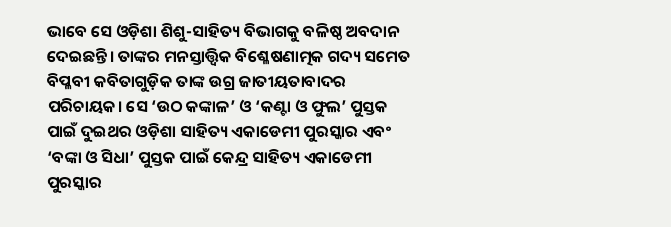ଭାବେ ସେ ଓଡ଼ିଶା ଶିଶୁ-ସାହିତ୍ୟ ବିଭାଗକୁ ବଳିଷ୍ଠ ଅବଦାନ ଦେଇଛନ୍ତି। ତାଙ୍କର ମନସ୍ତାତ୍ତ୍ବିକ ବିଶ୍ଳେଷଣାତ୍ମକ ଗଦ୍ୟ ସମେତ ବିପ୍ଳବୀ କବିତାଗୁଡ଼ିକ ତାଙ୍କ ଉଗ୍ର ଜାତୀୟତାବାଦର ପରିଚାୟକ। ସେ ‘ଉଠ କଙ୍କାଳ’ ଓ ‘କଣ୍ଟା ଓ ଫୁଲ’ ପୁସ୍ତକ ପାଇଁ ଦୁଇଥର ଓଡ଼ିଶା ସାହିତ୍ୟ ଏକାଡେମୀ ପୁରସ୍କାର ଏବଂ ‘ବଙ୍କା ଓ ସିଧା’ ପୁସ୍ତକ ପାଇଁ କେନ୍ଦ୍ର ସାହିତ୍ୟ ଏକାଡେମୀ ପୁରସ୍କାର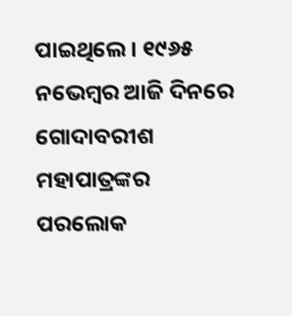ପାଇଥିଲେ। ୧୯୬୫ ନଭେମ୍ବର ଆଜି ଦିନରେ ଗୋଦାବରୀଶ ମହାପାତ୍ରଙ୍କର ପରଲୋକ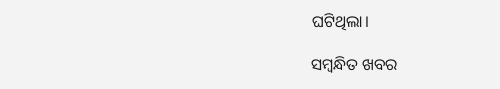ଘଟିଥିଲା।

ସମ୍ବନ୍ଧିତ ଖବର